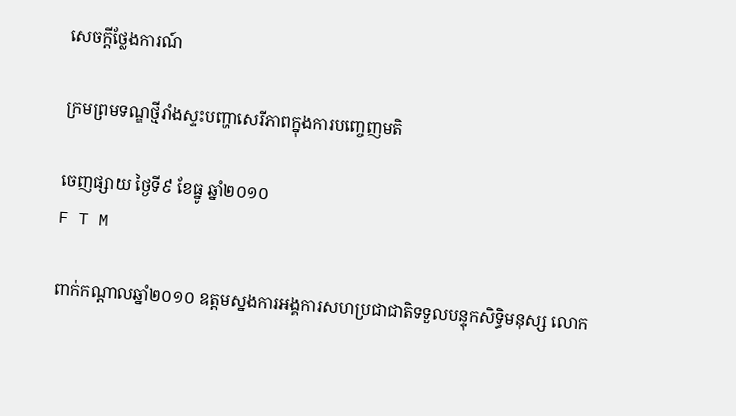សេចក្តីថ្លែងការណ៍

ក្រមព្រមទណ្ឌថ្មីរាំងស្ទះបញ្ហាសេរីភាពក្នុងការបញ្ចេញមតិ

ចេញផ្សាយ ថ្ងៃទី៩ ខែធ្នូ ឆ្នាំ២០១០
F T M

ពាក់កណ្តាលឆ្នាំ២០១០ ឧត្តមស្នងការអង្គការសហប្រជាជាតិទទួលបន្ទុកសិទ្ធិមនុស្ស លោក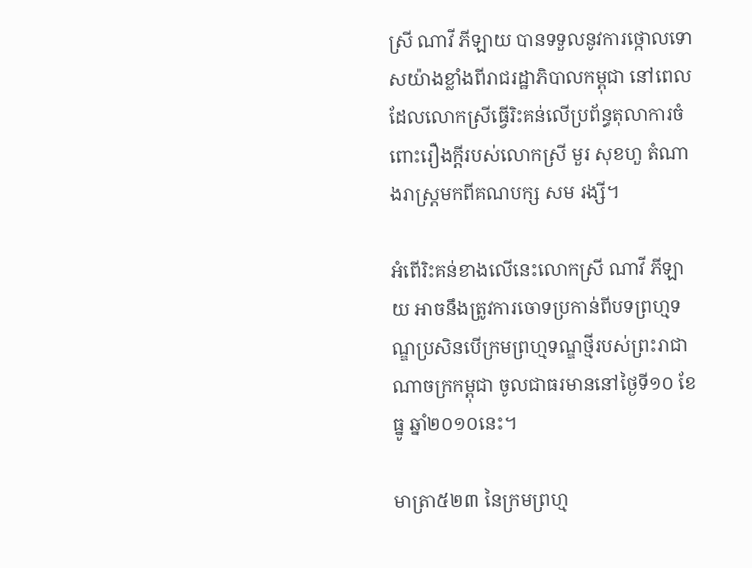ស្រី ណាវី ភីឡាយ បានទទួលនូវការថ្កោលទោសយ៉ាងខ្លាំងពីរាជរដ្ឋាភិបាលកម្ពុជា នៅពេលដែលលោកស្រីធ្វើរិះគន់លើប្រព័ន្ធតុលាការចំពោះរឿងក្តីរបស់លោកស្រី មួរ សុខហួ តំណាងរាស្រ្តមកពីគណបក្ស សម រង្សី។

អំពើរិះគន់ខាងលើនេះលោកស្រី ណាវី ភីឡាយ អាចនឹងត្រូវការចោទប្រកាន់ពីបទព្រហ្មទណ្ឌប្រសិនបើក្រមព្រហ្មទណ្ឌថ្មីរបស់ព្រះរាជាណាចក្រកម្ពុជា ចូលជាធរមាននៅថ្ងៃទី១០ ខែធ្នូ ឆ្នាំ២០១០នេះ។

មាត្រា៥២៣ នៃក្រមព្រហ្ម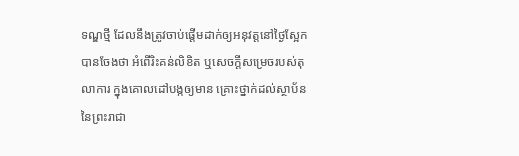ទណ្ឌថ្មី ដែលនឹងត្រូវចាប់ផ្តើមដាក់ឲ្យអនុវត្តនៅថ្ងៃស្អែក បានចែងថា អំពើរិះគន់លិខិត ឬសេចក្តីសម្រេចរបស់តុលាការ ក្នុងគោលដៅបង្កឲ្យមាន គ្រោះថ្នាក់ដល់ស្ថាប័ន នៃព្រះរាជា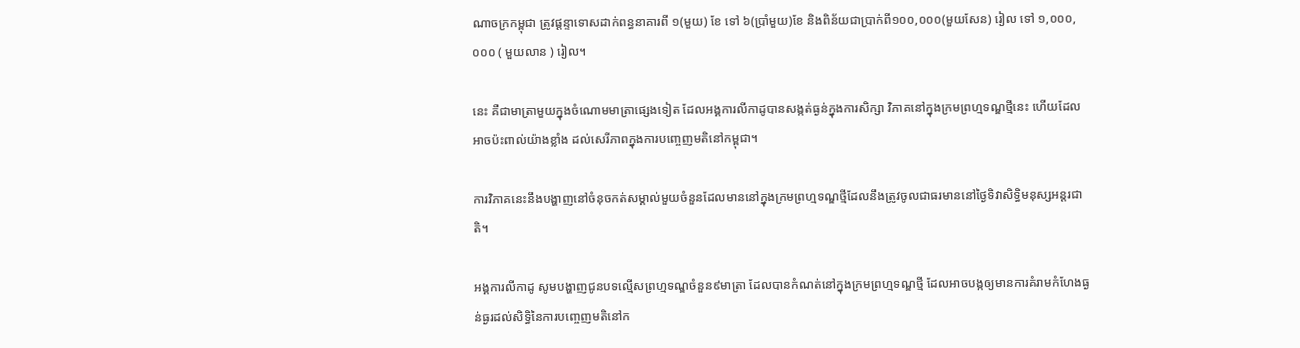ណាចក្រកម្ពុជា ត្រូវផ្តន្ទាទោសដាក់ពន្ធនាគារពី ១(មួយ) ខែ ទៅ ៦(ប្រាំមួយ)ខែ និងពិន័យជាប្រាក់ពី១០០,០០០(មួយសែន) រៀល ទៅ ១,០០០,០០០ ( មួយលាន ) រៀល។

នេះ គឺជាមាត្រាមួយក្នុងចំណោមមាត្រាផ្សេងទៀត ដែលអង្គការលីកាដូបានសង្កត់ធ្ងន់ក្នុងការសិក្សា វិភាគនៅក្នុងក្រមព្រហ្មទណ្ឌថ្មីនេះ ហើយដែលអាចប៉ះពាល់យ៉ាងខ្លាំង ដល់សេរីភាពក្នុងការបញ្ចេញមតិនៅកម្ពុជា។

ការវិភាគនេះនឹងបង្ហាញនៅចំនុចកត់សម្គាល់មួយចំនួនដែលមាននៅក្នុងក្រមព្រហ្មទណ្ឌថ្មីដែលនឹងត្រូវចូលជាធរមាននៅថ្ងៃទិវាសិទ្ធិមនុស្សអន្តរជាតិ។

អង្គការលីកាដូ សូមបង្ហាញជូនបទល្មើសព្រហ្មទណ្ឌចំនួន៩មាត្រា ដែលបានកំណត់នៅក្នុងក្រមព្រហ្មទណ្ឌថ្មី ដែលអាចបង្កឲ្យមានការគំរាមកំហែងធ្ងន់ធ្ងរដល់សិទ្ធិនៃការបញ្ចេញមតិនៅក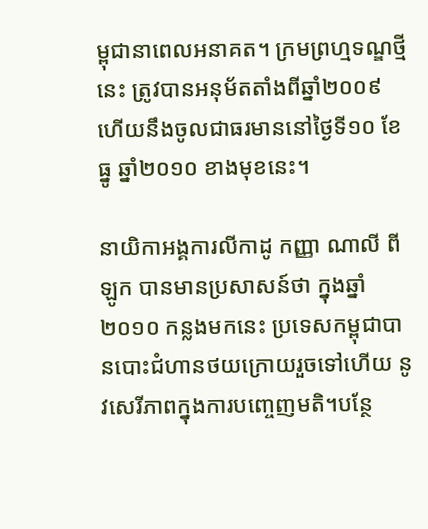ម្ពុជានាពេលអនាគត។ ក្រមព្រហ្មទណ្ឌថ្មីនេះ ត្រូវបានអនុម័តតាំងពីឆ្នាំ២០០៩ ហើយនឹងចូលជាធរមាននៅថ្ងៃទី១០ ខែធ្នូ ឆ្នាំ២០១០ ខាងមុខនេះ។

នាយិកាអង្គការលីកាដូ កញ្ញា ណាលី ពីឡូក បានមានប្រសាសន៍ថា ក្នុងឆ្នាំ២០១០ កន្លងមកនេះ ប្រទេសកម្ពុជាបានបោះជំហានថយក្រោយរួចទៅហើយ នូវសេរីភាពក្នុងការបញ្ចេញមតិ។បន្ថែ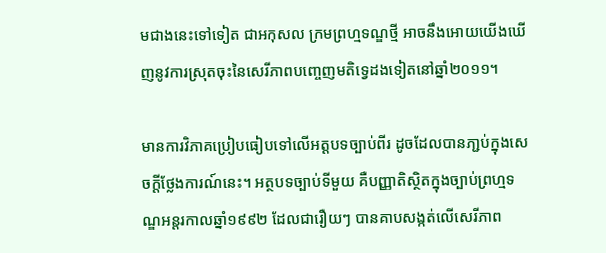មជាងនេះទៅទៀត ជាអកុសល ក្រមព្រហ្មទណ្ឌថ្មី អាចនឹងអោយយើងឃើញនូវការស្រុតចុះនៃសេរីភាពបញ្ចេញមតិទ្វេដងទៀតនៅឆ្នាំ២០១១។

មានការវិភាគប្រៀបធៀបទៅលើអត្តបទច្បាប់ពីរ ដូចដែលបានភា្ជប់ក្នុងសេចក្តីថ្លែងការណ៍នេះ។ អត្ថបទច្បាប់ទីមួយ គឺបញ្ញាតិស្ថិតក្នុងច្បាប់ព្រហ្មទណ្ឌអន្តរកាលឆ្នាំ១៩៩២ ដែលជារឿយៗ បានគាបសង្កត់លើសេរីភាព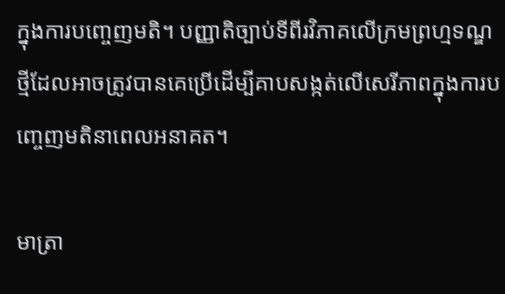ក្នុងការបញ្ចេញមតិ។ បញ្ញាតិច្បាប់ទីពីរវិភាគលើក្រមព្រហ្មទណ្ឌថ្មីដែលអាចត្រូវបានគេប្រើដើម្បីគាបសង្កត់លើសេរីភាពក្នុងការបញ្ចេញមតិនាពេលអនាគត។

មាត្រា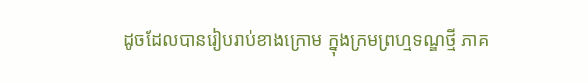ដូចដែលបានរៀបរាប់ខាងក្រោម ក្នុងក្រមព្រហ្មទណ្ឌថ្មី ភាគ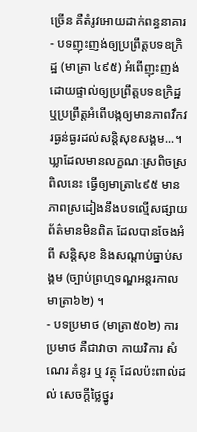ច្រើន គឺតំរូវអោយដាក់ពន្ធនាគារ
- បទញុះញង់ឲ្យប្រព្រឹត្តបទឧក្រិដ្ឋ (មាត្រា ៤៩៥) អំពើញុះញង់ដោយផ្ទាល់ឲ្យប្រព្រឹត្តបទឧក្រិដ្ឋ ឬប្រព្រឹត្តអំពើបង្កឲ្យមានភាពវឹកវរធ្ងន់ធ្ងរដល់សន្តិសុខសង្គម...។ ឃ្លាដែលមានលក្ខណៈស្រពិចស្រពិលនេះ ធ្វើឲ្យមាត្រា៤៩៥ មានភាពស្រដៀងនឹងបទល្មើសផ្សាយព័ត៌មានមិនពិត ដែលបានចែងអំពី សន្តិសុខ និងសណ្តាប់ធ្នាប់សង្គម (ច្បាប់ព្រហ្មទណ្ឌអន្តរកាល មាត្រា៦២) ។
- បទប្រមាថ (មាត្រា៥០២) ការប្រមាថ គឺជាវាចា កាយវិការ សំណេរ គំនូរ ឬ វត្ថុ ដែលប៉ះពាល់ដល់ សេចក្តីថ្លៃថ្នូរ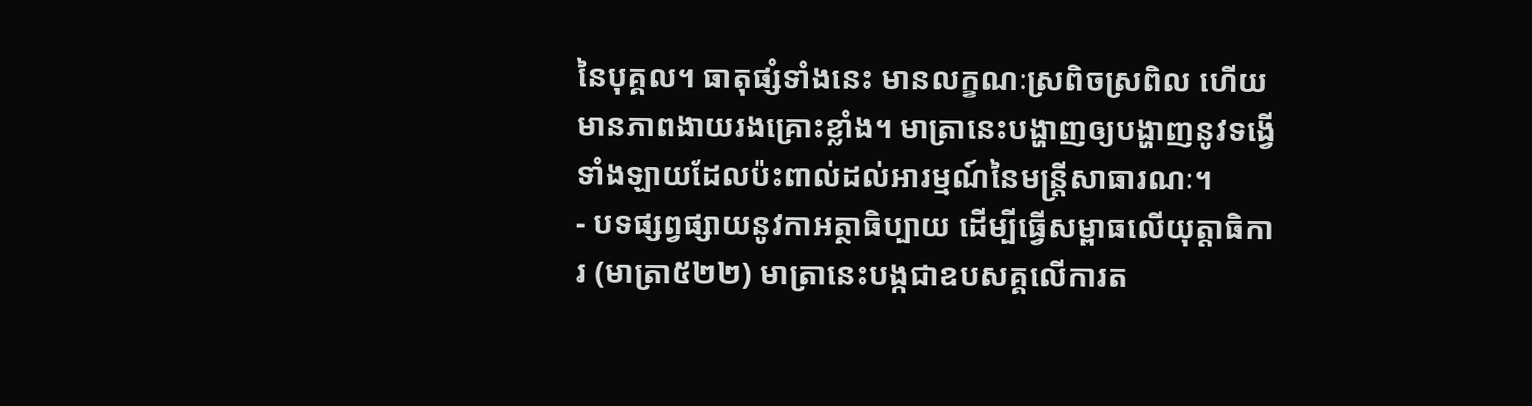នៃបុគ្គល។ ធាតុផ្សំទាំងនេះ មានលក្ខណៈស្រពិចស្រពិល ហើយមានភាពងាយរងគ្រោះខ្លាំង។ មាត្រានេះបង្ហាញឲ្យបង្ហាញនូវទង្វើទាំងឡាយដែលប៉ះពាល់ដល់អារម្មណ៍នៃមន្ត្រីសាធារណៈ។
- បទផ្សព្វផ្សាយនូវកាអត្ថាធិប្បាយ ដើម្បីធ្វើសម្ពាធលើយុត្តាធិការ (មាត្រា៥២២) មាត្រានេះបង្កជាឧបសគ្គលើការត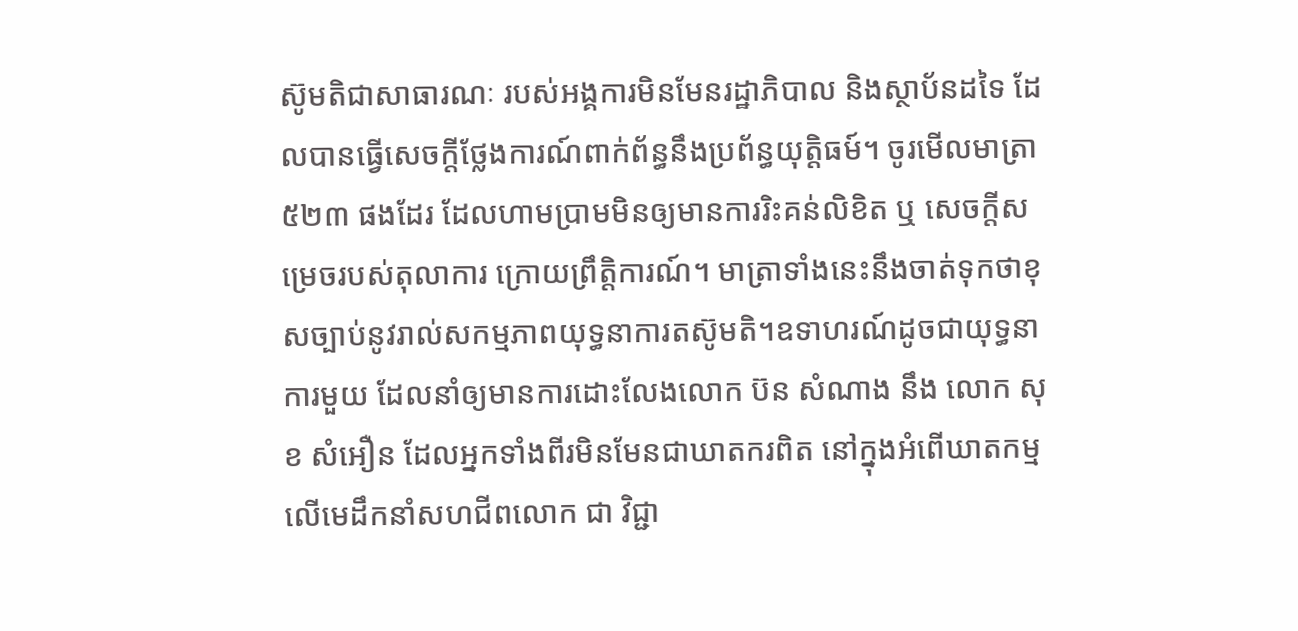ស៊ូមតិជាសាធារណៈ របស់អង្គការមិនមែនរដ្ឋាភិបាល និងស្ថាប័នដទៃ ដែលបានធ្វើសេចក្តីថ្លែងការណ៍ពាក់ព័ន្ធនឹងប្រព័ន្ធយុត្តិធម៍។ ចូរមើលមាត្រា ៥២៣ ផងដែរ ដែលហាមប្រាមមិនឲ្យមានការរិះគន់លិខិត ឬ សេចក្តីសម្រេចរបស់តុលាការ ក្រោយព្រឹត្តិការណ៍។ មាត្រាទាំងនេះនឹងចាត់ទុកថាខុសច្បាប់នូវរាល់សកម្មភាពយុទ្ធនាការតស៊ូមតិ។ឧទាហរណ៍ដូចជាយុទ្ធនាការមួយ ដែលនាំឲ្យមានការដោះលែងលោក ប៊ន សំណាង នឹង លោក សុខ សំអឿន ដែលអ្នកទាំងពីរមិនមែនជាឃាតករពិត នៅក្នុងអំពើឃាតកម្មលើមេដឹកនាំសហជីពលោក ជា វិជ្ជា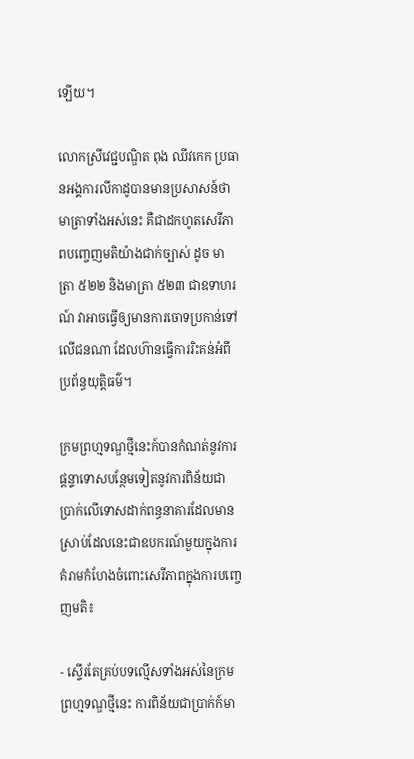ឡើយ។

លោកស្រីវេជ្ជបណ្ឌិត ពុង ឈីវកេក ប្រធានអង្គការលីកាដូបានមានប្រសាសន៍ថា មាត្រាទាំងអស់នេះ គឺជាដកហូតសេរីភាពបញ្ចេញមតិយ៉ាងជាក់ច្បាស់ ដូច មាត្រា ៥២២ និងមាត្រា ៥២៣ ជាឧទាហរណ៍ វាអាចធ្វើឲ្យមានការចោទប្រកាន់ទៅលើជនណា ដែលហ៊ានធ្វើការរិះគន់អំពីប្រព័ន្ធយុត្តិធម៌។

ក្រមព្រហ្មទណ្ឌថ្មីនេះក៍បានកំណត់នូវការផ្តន្ទាទោសបន្ថែមទៀតនូវការពិន័យជាប្រាក់លើទោសដាក់ពន្ធនាគារដែលមានស្រាប់ដែលនេះជាឧបករណ៍មួយក្នុងការគំរាមកំហែងចំពោះសេរីភាពក្នុងការបញ្ចេញមតិ៖

- ស្ទើរតែគ្រប់បទល្មើសទាំងអស់នៃក្រមព្រហ្មទណ្ឌថ្មីនេះ ការពិន័យជាប្រាក់ក៍មា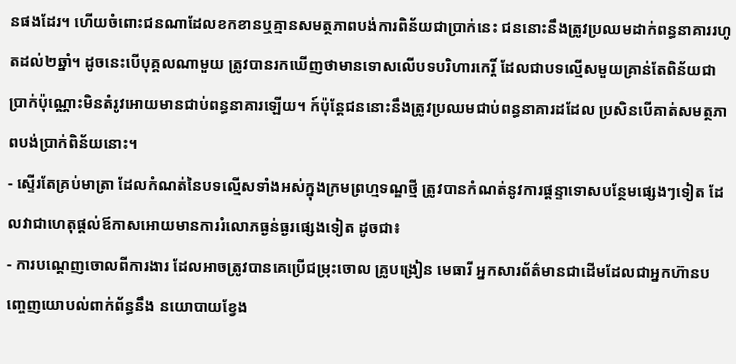នផងដែរ។ ហើយចំពោះជនណាដែលខកខានឬគ្មានសមត្ថភាពបង់ការពិន័យជាប្រាក់នេះ ជននោះនឹងត្រូវប្រឈមដាក់ពន្ធនាគាររហូតដល់២ឆ្នាំ។ ដូចនេះបើបុគ្គលណាមួយ ត្រូវបានរកឃើញថាមានទោសលើបទបរិហារកេរ្តិ៍ ដែលជាបទល្មើសមួយគ្រាន់តែពិន័យជាប្រាក់ប៉ុណ្ណោះមិនតំរូវអោយមានជាប់ពន្ធនាគារឡើយ។ ក៍ប៉ុន្តែជននោះនឹងត្រូវប្រឈមជាប់ពន្ធនាគារដដែល ប្រសិនបើគាត់សមត្ថភាពបង់ប្រាក់ពិន័យនោះ។
- ស្ទើរតែគ្រប់មាត្រា ដែលកំណត់នៃបទល្មើសទាំងអស់ក្នុងក្រមព្រហ្មទណ្ឌថ្មី ត្រូវបានកំណត់នូវការផ្តន្ទាទោសបន្ថែមផ្សេងៗទៀត ដែលវាជាហេតុផ្តល់ឪកាសអោយមានការរំលោភធ្ងន់ធ្ងរផ្សេងទៀត ដូចជា៖
- ការបណ្តេញចោលពីការងារ ដែលអាចត្រូវបានគេប្រើជម្រុះចោល គ្រូបង្រៀន មេធារី អ្នកសារព័ត៌មានជាដើមដែលជាអ្នកហ៊ានបញ្ចេញយោបល់ពាក់ព័ន្ធនឹង នយោបាយខ្វែង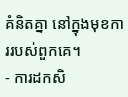គំនិតគ្នា នៅក្នុងមុខការរបស់ពួកគេ។
- ការដកសិ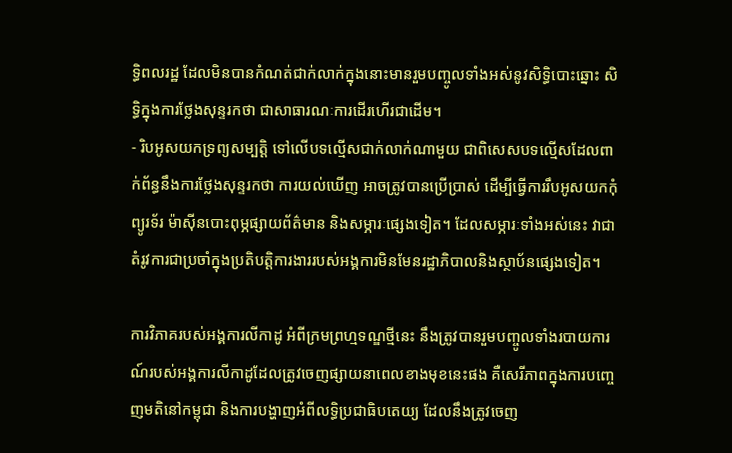ទ្ធិពលរដ្ឋ ដែលមិនបានកំណត់ជាក់លាក់ក្នុងនោះមានរួមបញ្ចូលទាំងអស់នូវសិទ្ធិបោះឆ្នោះ សិទ្ធិក្នុងការថ្លែងសុន្ទរកថា ជាសាធារណៈការដើរហើរជាដើម។
- រិបអូសយកទ្រព្យសម្បត្តិ ទៅលើបទល្មើសជាក់លាក់ណាមួយ ជាពិសេសបទល្មើសដែលពាក់ព័ន្ធនឹងការថ្លែងសុន្ទរកថា ការយល់ឃើញ អាចត្រូវបានប្រើបា្រស់ ដើម្បីធ្វើការរឹបអូសយកកុំព្យូរទ័រ ម៉ាស៊ីនបោះពុម្ភផ្សាយព័ត៌មាន និងសម្ភារៈផ្សេងទៀត។ ដែលសម្ភារៈទាំងអស់នេះ វាជាតំរូវការជាប្រចាំក្នុងប្រតិបត្តិការងាររបស់អង្គការមិនមែនរដ្ឋាភិបាលនិងស្ថាប័នផ្សេងទៀត។

ការវិភាគរបស់អង្គការលីកាដូ អំពីក្រមព្រហ្មទណ្ឌថ្មីនេះ នឹងត្រូវបានរួមបញ្ចូលទាំងរបាយការណ៍របស់អង្គការលីកាដូដែលត្រូវចេញផ្សាយនាពេលខាងមុខនេះផង គឺសេរីភាពក្នុងការបញ្ចេញមតិនៅកម្ពុជា និងការបង្ហាញអំពីលទ្ធិប្រជាធិបតេយ្យ ដែលនឹងត្រូវចេញ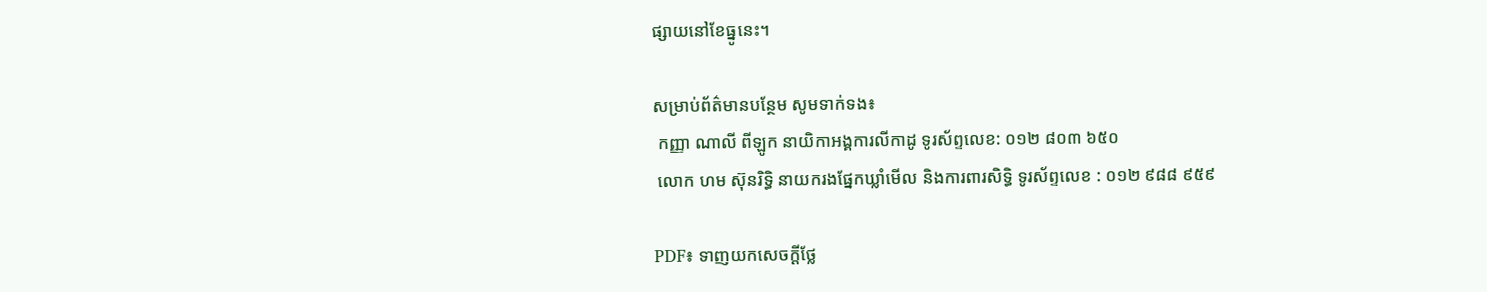ផ្សាយនៅខែធ្នូនេះ។

សម្រាប់ព័ត៌មានបន្ថែម សូមទាក់ទង៖
 កញ្ញា ណាលី ពីឡូក នាយិកាអង្គការលីកាដូ ទូរស័ព្ទលេខ: ០១២ ៨០៣ ៦៥០
 លោក ហម ស៊ុនរិទ្ធិ នាយករងផ្នែកឃ្លាំមើល និងការពារសិទ្ធិ ទូរស័ព្ទលេខ : ០១២ ៩៨៨ ៩៥៩

PDF៖ ទាញយកសេចក្តីថ្លែ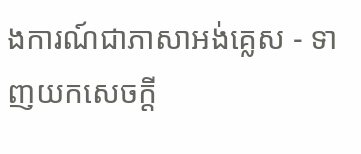ងការណ៍ជាភាសាអង់គ្លេស - ទាញយកសេចក្តី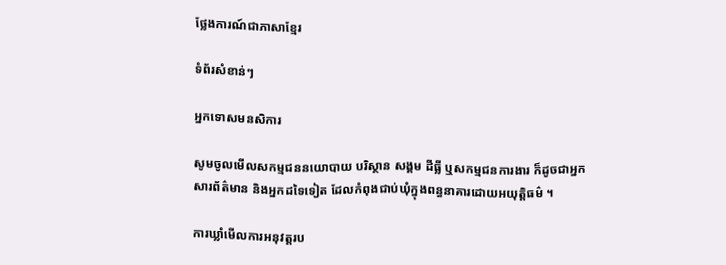ថ្លែងការណ៍ជាភាសាខ្មែរ

ទំព័រសំខាន់ៗ

អ្នកទោសមនសិការ

សូមចូលមើលសកម្មជននយោបាយ បរិស្ថាន សង្គម ដីធ្លី ឬសកម្មជនការងារ ក៏ដូចជាអ្នកសារព័ត៌មាន និងអ្នកដទៃទៀត ដែលកំពុងជាប់ឃុំក្នុងពន្ធនាគារដោយអយុត្តិធម៌ ។

ការឃ្លាំមើលការអនុវត្តរប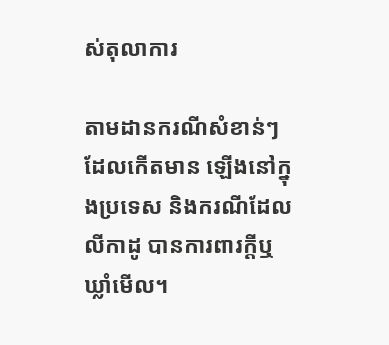ស់តុលាការ

តាមដានករណីសំខាន់ៗ ដែលកើតមាន ឡើងនៅក្នុងប្រទេស និងករណីដែលលីកាដូ បានការពារក្ដីឬឃ្លាំមើល។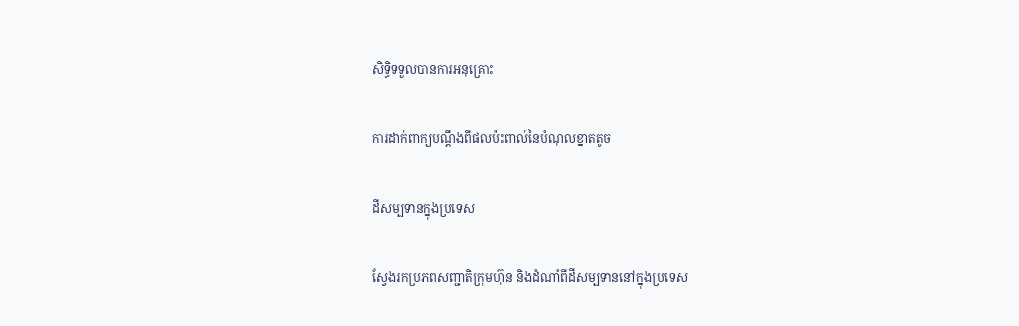សិទ្ធិទទួលបានការអនុគ្រោះ

ការដាក់ពាក្យបណ្ដឹងពីផលប៉ះពាល់នៃបំណុលខ្នាតតូច

ដីសម្បទានក្នុងប្រទេស

ស្វែងរកប្រភពសញ្ជាតិក្រុមហ៊ុន និងដំណាំពីដីសម្បទាននៅក្នុងប្រទេស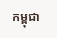កម្ពុជា